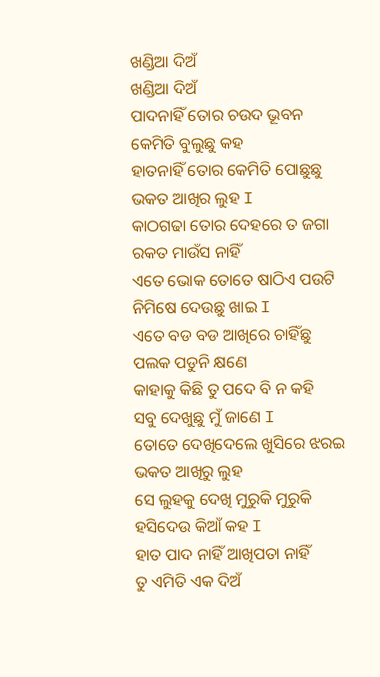ଖଣ୍ଡିଆ ଦିଅଁ
ଖଣ୍ଡିଆ ଦିଅଁ
ପାଦନାହିଁ ତୋର ଚଉଦ ଭୂବନ
କେମିତି ବୁଲୁଛୁ କହ
ହାତନାହିଁ ତୋର କେମିତି ପୋଛୁଛୁ
ଭକତ ଆଖିର ଲୁହ I
କାଠଗଢା ତୋର ଦେହରେ ତ ଜଗା
ରକତ ମାଉଁସ ନାହିଁ
ଏତେ ଭୋକ ତୋତେ ଷାଠିଏ ପଉଟି
ନିମିଷେ ଦେଉଛୁ ଖାଇ I
ଏତେ ବଡ ବଡ ଆଖିରେ ଚାହିଁଛୁ
ପଲକ ପଡୁନି କ୍ଷଣେ
କାହାକୁ କିଛି ତୁ ପଦେ ବି ନ କହି
ସବୁ ଦେଖୁଛୁ ମୁଁ ଜାଣେ I
ତୋତେ ଦେଖିଦେଲେ ଖୁସିରେ ଝରଇ
ଭକତ ଆଖିରୁ ଲୁହ
ସେ ଲୁହକୁ ଦେଖି ମୁରୁକି ମୁରୁକି
ହସିଦେଉ କିଆଁ କହ I
ହାତ ପାଦ ନାହିଁ ଆଖିପତା ନାହିଁ
ତୁ ଏମିତି ଏକ ଦିଅଁ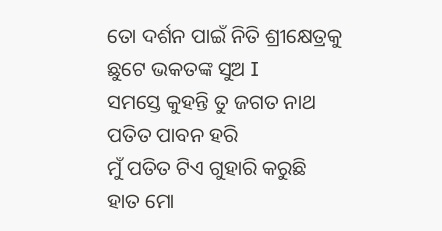ତୋ ଦର୍ଶନ ପାଇଁ ନିତି ଶ୍ରୀକ୍ଷେତ୍ରକୁ
ଛୁଟେ ଭକତଙ୍କ ସୁଅ I
ସମସ୍ତେ କୁହନ୍ତି ତୁ ଜଗତ ନାଥ
ପତିତ ପାବନ ହରି
ମୁଁ ପତିତ ଟିଏ ଗୁହାରି କରୁଛି
ହାତ ମୋ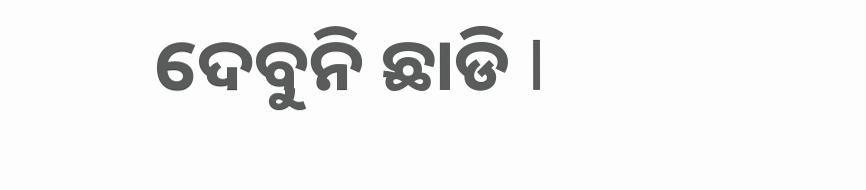ଦେବୁନି ଛାଡି I